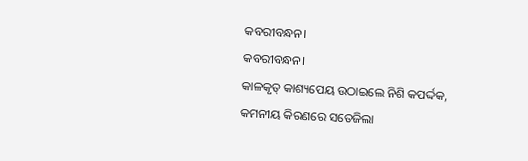କବରୀବନ୍ଧନ।
କବରୀବନ୍ଧନ।
କାଳକୃତ୍ କାଶ୍ୟପେୟ ଉଠାଇଲେ ନିଶି କପର୍ଦ୍ଦକ,
କମନୀୟ କିରଣରେ ସତେଜିଲା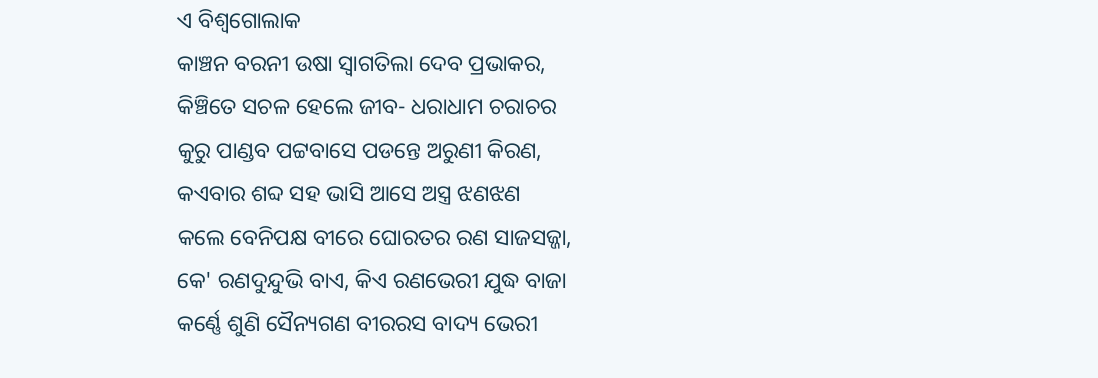ଏ ବିଶ୍ୱଗୋଲାକ
କାଞ୍ଚନ ବରନୀ ଉଷା ସ୍ୱାଗତିଲା ଦେବ ପ୍ରଭାକର,
କିଞ୍ଚିତେ ସଚଳ ହେଲେ ଜୀବ- ଧରାଧାମ ଚରାଚର
କୁରୁ ପାଣ୍ଡବ ପଟ୍ଟବାସେ ପଡନ୍ତେ ଅରୁଣୀ କିରଣ,
କଏବାର ଶବ୍ଦ ସହ ଭାସି ଆସେ ଅସ୍ତ୍ର ଝଣଝଣ
କଲେ ବେନିପକ୍ଷ ବୀରେ ଘୋରତର ରଣ ସାଜସଜ୍ଜା,
କେ' ରଣଦୁନ୍ଦୁଭି ବାଏ, କିଏ ରଣଭେରୀ ଯୁଦ୍ଧ ବାଜା
କର୍ଣ୍ଣେ ଶୁଣି ସୈନ୍ୟଗଣ ବୀରରସ ବାଦ୍ୟ ଭେରୀ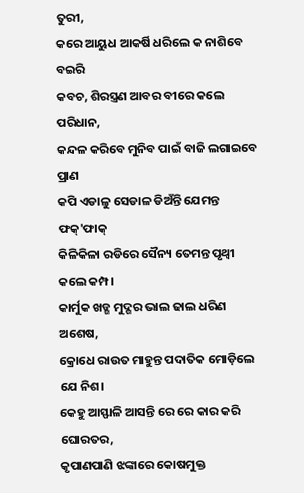ତୁରୀ,
କରେ ଆୟୁଧ ଆକର୍ଷି ଧରିଲେ କ ନାଶିବେ ବଇରି
କବଚ, ଶିରସ୍ତ୍ରଣ ଆବର ବୀରେ କଲେ ପରିଧାନ,
କନ୍ଦଳ କରିବେ ମୁନିବ ପାଇଁ ବାଜି ଲଗାଇବେ ପ୍ରାଣ
କପି ଏଡାଳୁ ସେଡାଳ ଡିଅଁନ୍ତି ଯେମନ୍ତ ଫକ୍'ଫାକ୍
କିଳିକିଳା ରଡିରେ ସୈନ୍ୟ ତେମନ୍ତ ପୃଥ୍ବୀ କଲେ କମ୍ପ।
କାର୍ମୁକ ଖଡ୍ଗ ମୁଦ୍ଗର ଭାଲ ଢାଲ ଧରିଣ ଅଶେଷ,
କ୍ରୋଧେ ରାଉତ ମାହୁନ୍ତ ପଦାତିକ ମୋଡ଼ିଲେ ଯେ ନିଶ।
କେହୁ ଆସ୍ଫାଳି ଆସନ୍ତି ରେ ରେ କାର କରି ଘୋରତର,
କୃପାଣପାଣି ଝଙ୍କାରେ କୋଷମୁକ୍ତ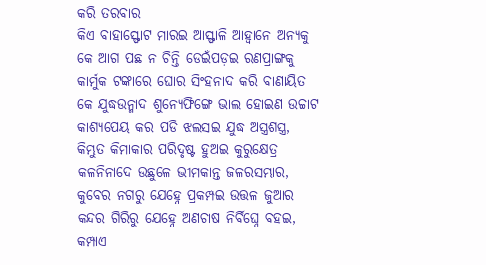କରି ତରବାର
କିଏ ବାହାସ୍ଫୋଟ ମାରଇ ଆସ୍ଫାଳି ଆହ୍ଵାନେ ଅନ୍ୟକୁ
କେ ଆଗ ପଛ ନ ଚିନ୍ତି ଡେଇଁପଡ଼ଇ ରଣପ୍ରାଙ୍ଗକୁ
କାର୍ମୁକ ଟଙ୍କାରେ ଘୋର ସିଂହନାଦ କରି ବାଣାୟିତ
କେ ଯୁଦ୍ଧଉନ୍ମାଦ ଶୁନ୍ୟେଫିଙ୍ଗେ ଭାଲ ହୋଇଣ ଉଚ୍ଚାଟ
କାଶ୍ୟପେୟ କର ପଡି ଝଲସଇ ଯୁଦ୍ଧ ଅସ୍ତ୍ରଶସ୍ତ୍ର,
କିମ୍ଭୁତ କିମାକାର ପରିଦୃଷ୍ଟ ହୁଅଇ କୁରୁକ୍ଷେତ୍ର
କଳନିନାଦେ ଉଛୁଳେ ଭୀମକାନ୍ତ ଜଳରସମ୍ଭାର,
କୁବେର ନଗରୁ ଯେହ୍ନେ ପ୍ରକମ୍ପଇ ଉତ୍ତଳ ଜୁଆର
କନ୍ଦର ଗିରିରୁ ଯେହ୍ନେ ଅଣଚାଷ ନିର୍ବିଘ୍ନେ ବହଇ,
କମ୍ପାଏ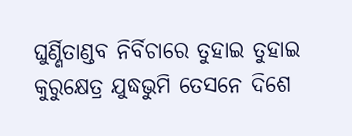ଘୁର୍ଣ୍ଣିତାଣ୍ଡବ ନିର୍ବିଚାରେ ତୁହାଇ ତୁହାଇ
କୁରୁକ୍ଷେତ୍ର ଯୁଦ୍ଧଭୁମି ତେସନେ ଦିଶେ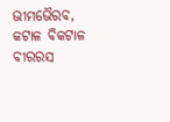ଭୀମଭୈରବ,
କଟାଳ ବିକଟାଳ ବୀରରସ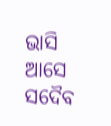ଭାସି ଆସେ ସଦୈବ